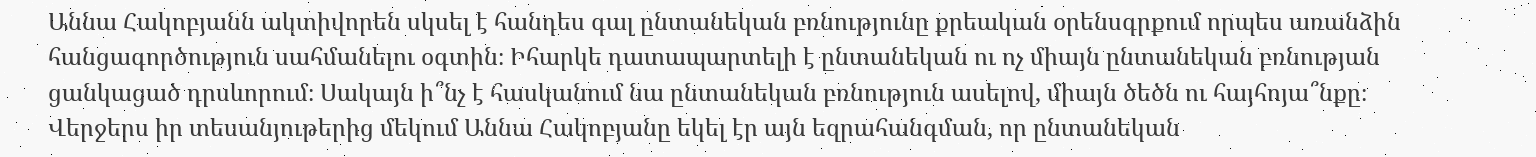Աննա Հակոբյանն ակտիվորեն սկսել է հանդես գալ ընտանեկան բռնությունը քրեական օրենսգրքում որպես առանձին հանցագործություն սահմանելու օգտին։ Իհարկե դատապարտելի է ընտանեկան ու ոչ միայն ընտանեկան բռնության ցանկացած դրսևորում։ Սակայն ի՞նչ է հասկանում նա ընտանեկան բռնություն ասելով, միայն ծեծն ու հայհոյա՞նքը։
Վերջերս իր տեսանյութերից մեկում Աննա Հակոբյանը եկել էր այն եզրահանգման, որ ընտանեկան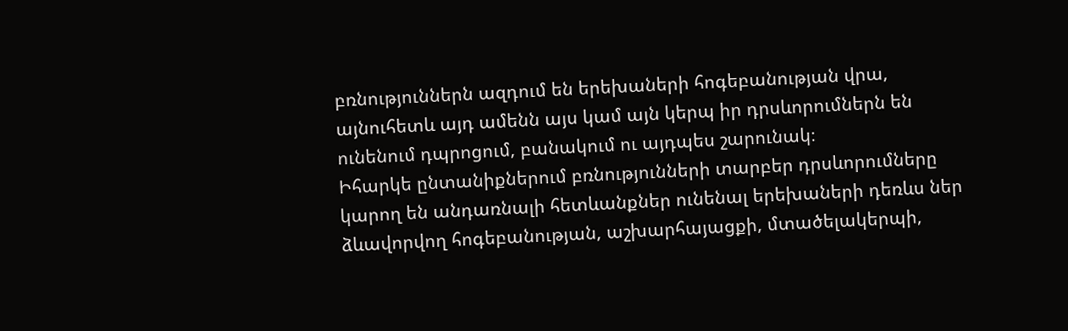բռնություններն ազդում են երեխաների հոգեբանության վրա, այնուհետև այդ ամենն այս կամ այն կերպ իր դրսևորումներն են ունենում դպրոցում, բանակում ու այդպես շարունակ։
Իհարկե ընտանիքներում բռնությունների տարբեր դրսևորումները կարող են անդառնալի հետևանքներ ունենալ երեխաների դեռևս ներ ձևավորվող հոգեբանության, աշխարհայացքի, մտածելակերպի,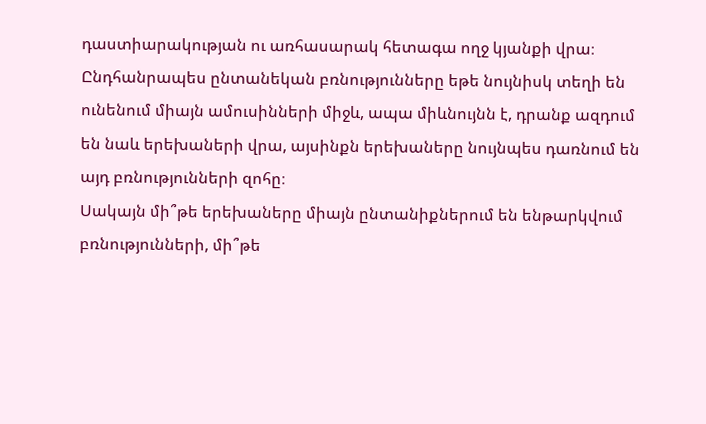դաստիարակության ու առհասարակ հետագա ողջ կյանքի վրա։ Ընդհանրապես ընտանեկան բռնությունները եթե նույնիսկ տեղի են ունենում միայն ամուսինների միջև, ապա միևնույնն է, դրանք ազդում են նաև երեխաների վրա, այսինքն երեխաները նույնպես դառնում են այդ բռնությունների զոհը։
Սակայն մի՞թե երեխաները միայն ընտանիքներում են ենթարկվում բռնությունների, մի՞թե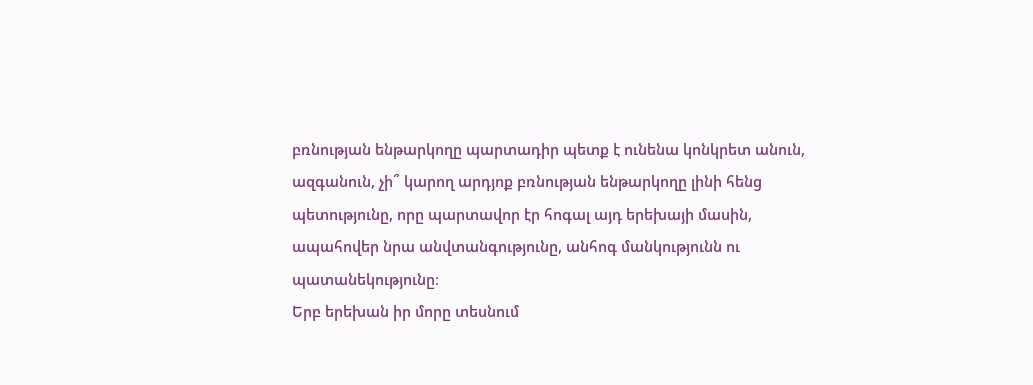բռնության ենթարկողը պարտադիր պետք է ունենա կոնկրետ անուն, ազգանուն, չի՞ կարող արդյոք բռնության ենթարկողը լինի հենց պետությունը, որը պարտավոր էր հոգալ այդ երեխայի մասին, ապահովեր նրա անվտանգությունը, անհոգ մանկությունն ու պատանեկությունը։
Երբ երեխան իր մորը տեսնում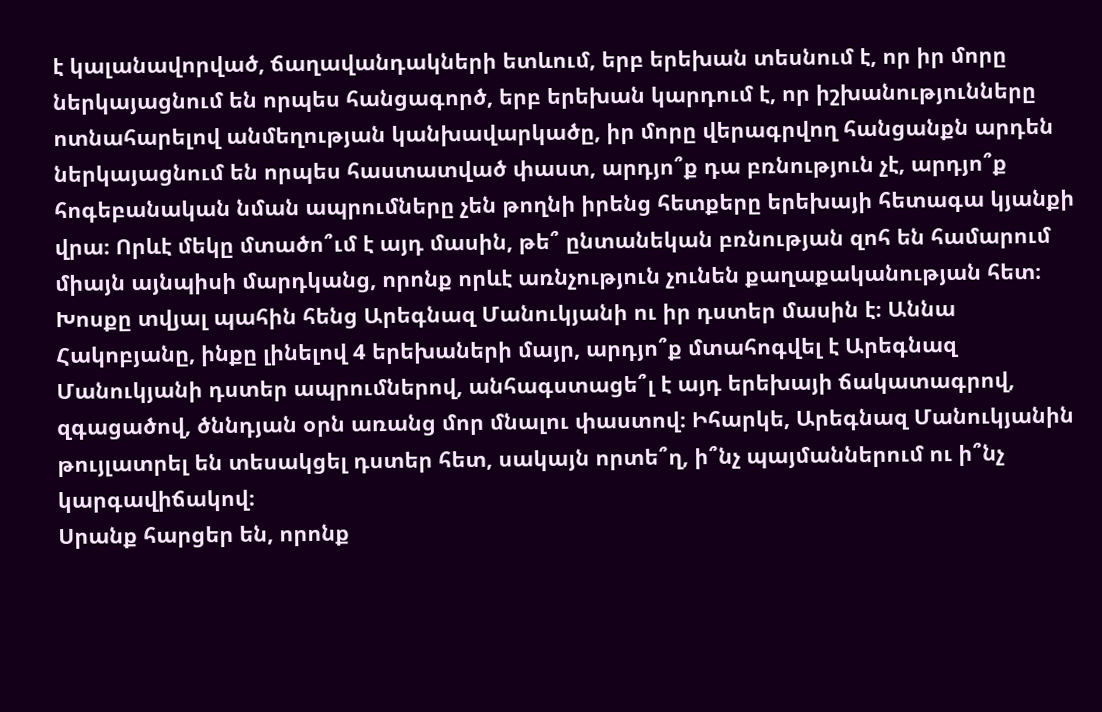է կալանավորված, ճաղավանդակների ետևում, երբ երեխան տեսնում է, որ իր մորը ներկայացնում են որպես հանցագործ, երբ երեխան կարդում է, որ իշխանությունները ոտնահարելով անմեղության կանխավարկածը, իր մորը վերագրվող հանցանքն արդեն ներկայացնում են որպես հաստատված փաստ, արդյո՞ք դա բռնություն չէ, արդյո՞ք հոգեբանական նման ապրումները չեն թողնի իրենց հետքերը երեխայի հետագա կյանքի վրա։ Որևէ մեկը մտածո՞ւմ է այդ մասին, թե՞ ընտանեկան բռնության զոհ են համարում միայն այնպիսի մարդկանց, որոնք որևէ առնչություն չունեն քաղաքականության հետ։
Խոսքը տվյալ պահին հենց Արեգնազ Մանուկյանի ու իր դստեր մասին է։ Աննա Հակոբյանը, ինքը լինելով 4 երեխաների մայր, արդյո՞ք մտահոգվել է Արեգնազ Մանուկյանի դստեր ապրումներով, անհագստացե՞լ է այդ երեխայի ճակատագրով, զգացածով, ծննդյան օրն առանց մոր մնալու փաստով։ Իհարկե, Արեգնազ Մանուկյանին թույլատրել են տեսակցել դստեր հետ, սակայն որտե՞ղ, ի՞նչ պայմաններում ու ի՞նչ կարգավիճակով։
Սրանք հարցեր են, որոնք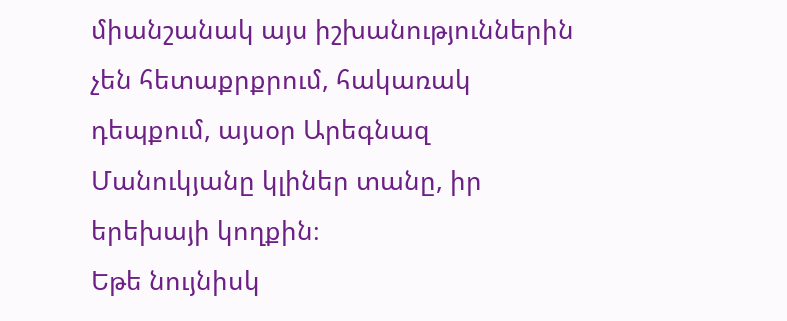միանշանակ այս իշխանություններին չեն հետաքրքրում, հակառակ դեպքում, այսօր Արեգնազ Մանուկյանը կլիներ տանը, իր երեխայի կողքին։
Եթե նույնիսկ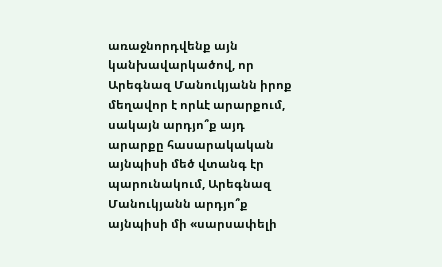առաջնորդվենք այն կանխավարկածով, որ Արեգնազ Մանուկյանն իրոք մեղավոր է որևէ արարքում, սակայն արդյո՞ք այդ արարքը հասարակական այնպիսի մեծ վտանգ էր պարունակում, Արեգնազ Մանուկյանն արդյո՞ք այնպիսի մի «սարսափելի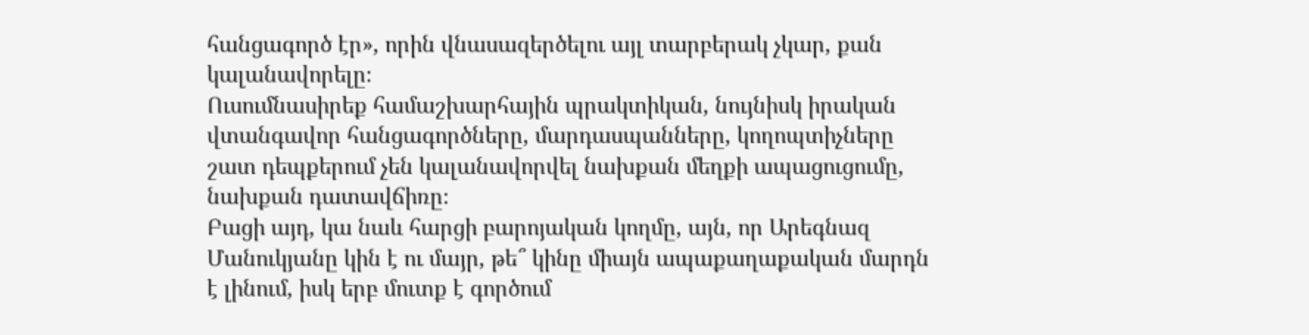հանցագործ էր», որին վնասազերծելու այլ տարբերակ չկար, քան կալանավորելը։
Ուսումնասիրեք համաշխարհային պրակտիկան, նույնիսկ իրական վտանգավոր հանցագործները, մարդասպանները, կողոպտիչները շատ դեպքերում չեն կալանավորվել նախքան մեղքի ապացուցումը, նախքան դատավճիռը։
Բացի այդ, կա նաև հարցի բարոյական կողմը, այն, որ Արեգնազ Մանուկյանը կին է ու մայր, թե՞ կինը միայն ապաքաղաքական մարդն է լինում, իսկ երբ մուտք է գործում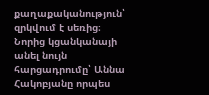քաղաքականություն՝ զրկվում է սեռից։
Նորից կցանկանայի անել նույն հարցադրումը՝ Աննա Հակոբյանը որպես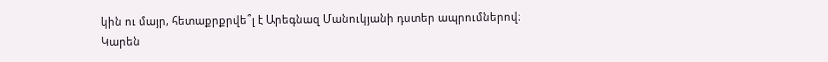կին ու մայր, հետաքրքրվե՞լ է Արեգնազ Մանուկյանի դստեր ապրումներով։
Կարեն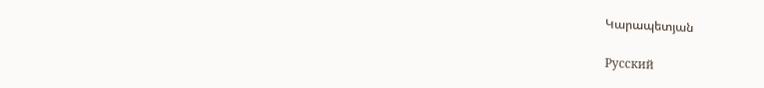Կարապետյան

Русский